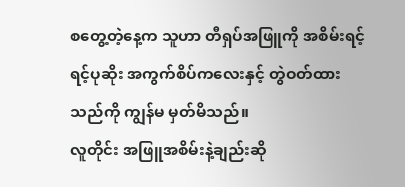စတွေ့တဲ့နေ့က သူဟာ တီရှပ်အဖြူကို အစိမ်းရင့်ရင့်ပုဆိုး အကွက်စိပ်ကလေးနှင့် တွဲဝတ်ထားသည်ကို ကျွန်မ မှတ်မိသည်။
လူတိုင်း အဖြူအစိမ်းနဲ့ချည်းဆို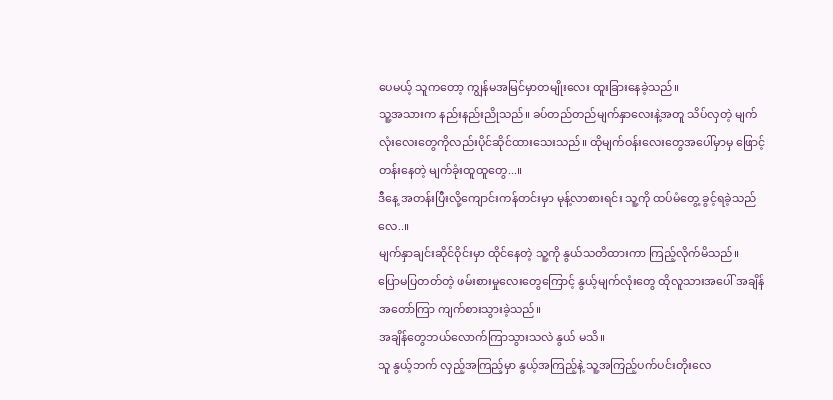ပေမယ့် သူကတော့ ကျွန်မအမြင်မှာတမျိုးလေး ထူးခြားနေခဲ့သည်။
သူ့အသားက နည်းနည်းညိုသည်။ ခပ်တည်တည်မျက်နှာလေးနဲ့အတူ သိပ်လှတဲ့ မျက်လုံးလေးတွေကိုလည်းပိုင်ဆိုင်ထားသေးသည်။ ထိုမျက်ဝန်းလေးတွေအပေါ်မှာမှ ဖြောင့်တန်းနေတဲ့ မျက်ခုံးထူထူတွေ...။
ဒီနေ့ အတန်းပြီးလို့ကျောင်းကန်တင်းမှာ မုန့်လာစားရင်း သူ့ကို ထပ်မံတွေ့ ခွင့်ရခဲ့သည်လေ..။
မျက်နှာချင်းဆိုင်ဝိုင်းမှာ ထိုင်နေတဲ့ သူ့ကို နွယ်သတိထားကာ ကြည့်လိုက်မိသည်။
ပြောမပြတတ်တဲ့ ဖမ်းစားမှုလေးတွေကြောင့် နွယ့်မျက်လုံးတွေ ထိုလူသားအပေါ် အချိန်အတော်ကြာ ကျက်စားသွားခဲ့သည်။
အချိန်တွေဘယ်လောက်ကြာသွားသလဲ နွယ် မသိ။
သူ နွယ့်ဘက် လှည့်အကြည့်မှာ နွယ့်အကြည့်နဲ့ သူ့အကြည့်ပက်ပင်းတိုးလေ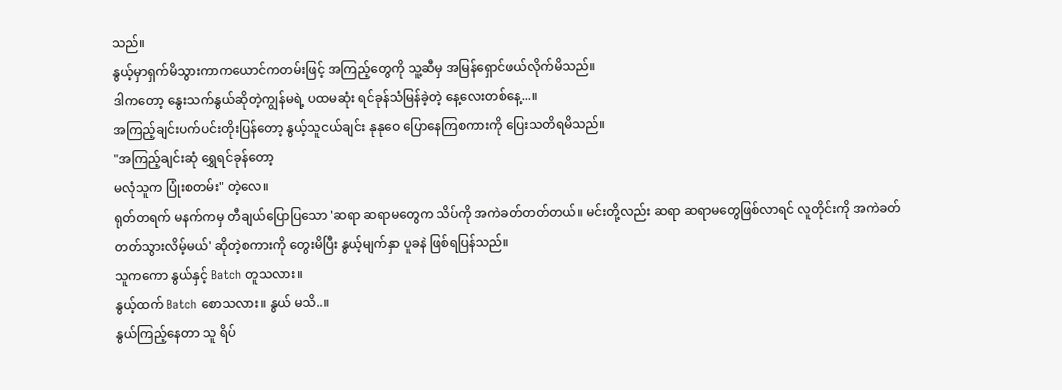သည်။
နွယ့်မှာရှက်မိသွားကာကယောင်ကတမ်းဖြင့် အကြည့်တွေကို သူ့ဆီမှ အမြန်ရှောင်ဖယ်လိုက်မိသည်။
ဒါကတော့ နွေးသက်နွယ်ဆိုတဲ့ကျွန်မရဲ့ ပထမဆုံး ရင်ခုန်သံမြန်ခဲ့တဲ့ နေ့လေးတစ်နေ့...။
အကြည့်ချင်းပက်ပင်းတိုးပြန်တော့ နွယ့်သူငယ်ချင်း နုနုဝေ ပြောနေကြစကားကို ပြေးသတိရမိသည်။
"အကြည့်ချင်းဆုံ ရွှေရင်ခုန်တော့
မလုံသူက ပြုံးစတမ်း" တဲ့လေ။
ရုတ်တရက် မနက်ကမှ တီချယ်ပြောပြသော 'ဆရာ ဆရာမတွေက သိပ်ကို အကဲခတ်တတ်တယ်။ မင်းတို့လည်း ဆရာ ဆရာမတွေဖြစ်လာရင် လူတိုင်းကို အကဲခတ်တတ်သွားလိမ့်မယ်' ဆိုတဲ့စကားကို တွေးမိပြီး နွယ့်မျက်နှာ ပူခနဲ ဖြစ်ရပြန်သည်။
သူကကော နွယ်နှင့် Batch တူသလား။
နွယ့်ထက် Batch စောသလား။ နွယ် မသိ..။
နွယ်ကြည့်နေတာ သူ ရိပ်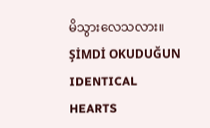မိသွားလေသလား။
ŞİMDİ OKUDUĞUN
IDENTICAL HEARTS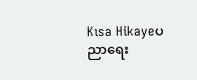Kısa Hikayeပညာရေး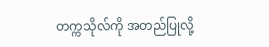တက္ကသိုလ်ကို အတည်ပြုလို့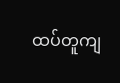ထပ်တူကျ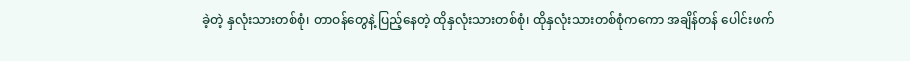ခဲ့တဲ့ နှလုံးသားတစ်စုံ၊ တာဝန်တွေနဲ့ ပြည့်နေတဲ့ ထိုနှလုံးသားတစ်စုံ၊ ထိုနှလုံးသားတစ်စုံကကော အချိန်တန် ပေါင်းဖက်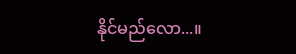နိုင်မည်လော...။